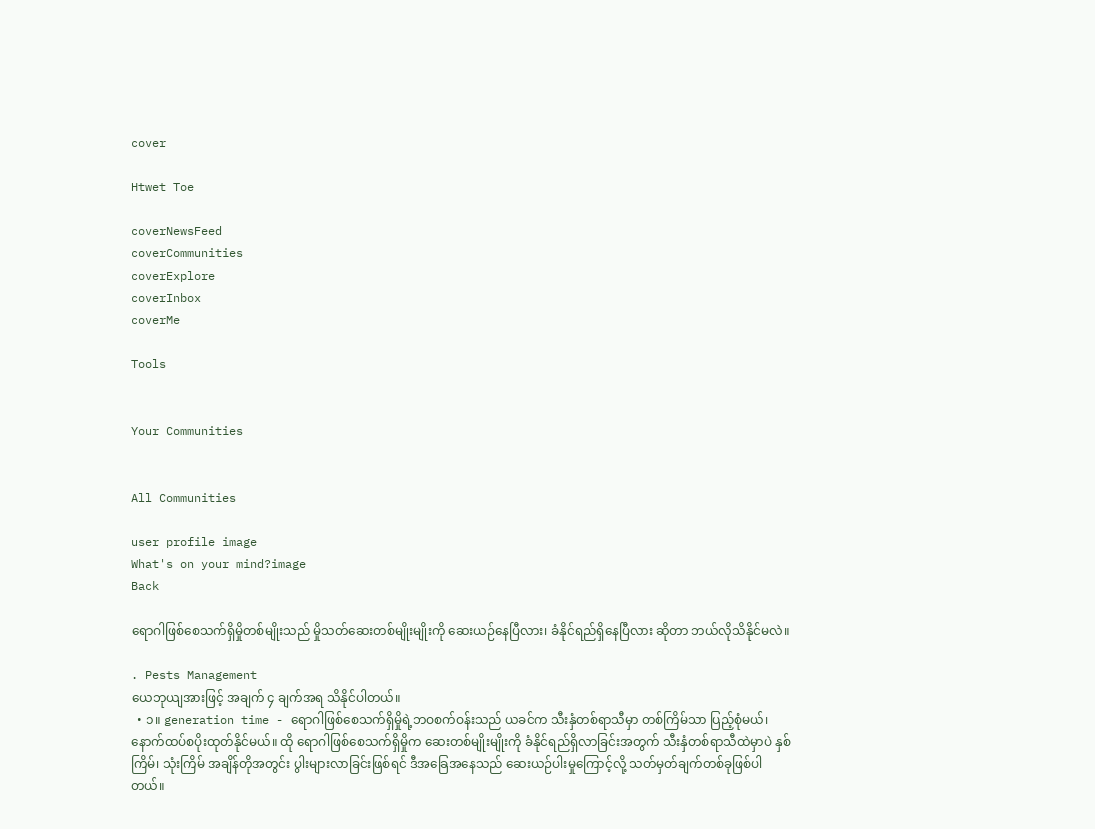cover

Htwet Toe

coverNewsFeed
coverCommunities
coverExplore
coverInbox
coverMe

Tools


Your Communities


All Communities

user profile image
What's on your mind?image
Back

ရောဂါဖြစ်စေသက်ရှိမှိုတစ်မျိုးသည် မှိုသတ်ဆေးတစ်မျိုးမျိုးကို ဆေးယဉ်နေပြီလား၊ ခံနိုင်ရည်ရှိနေပြီလား ဆိုတာ ဘယ်လိုသိနိုင်မလဲ။

. Pests Management
ယေဘုယျအားဖြင့် အချက် ၄ ချက်အရ သိနိုင်ပါတယ်။
  • ၁။ generation time - ရောဂါဖြစ်စေသက်ရှိမှိုရဲ့ဘဝစက်ဝန်းသည် ယခင်က သီးနှံတစ်ရာသီမှာ တစ်ကြိမ်သာ ပြည့်စုံမယ်၊ နောက်ထပ်စပိုးထုတ်နိုင်မယ်။ ထို ရောဂါဖြစ်စေသက်ရှိမှိုက ဆေးတစ်မျိုးမျိုးကို ခံနိုင်ရည်ရှိလာခြင်းအတွက် သီးနှံတစ်ရာသီထဲမှာပဲ နှစ်ကြိမ်၊ သုံးကြိမ် အချိန်တိုအတွင်း ပွါးများလာခြင်းဖြစ်ရင် ဒီအခြေအနေသည် ဆေးယဉ်ပါးမှုကြောင့်လို့ သတ်မှတ်ချက်တစ်ခုဖြစ်ပါတယ်။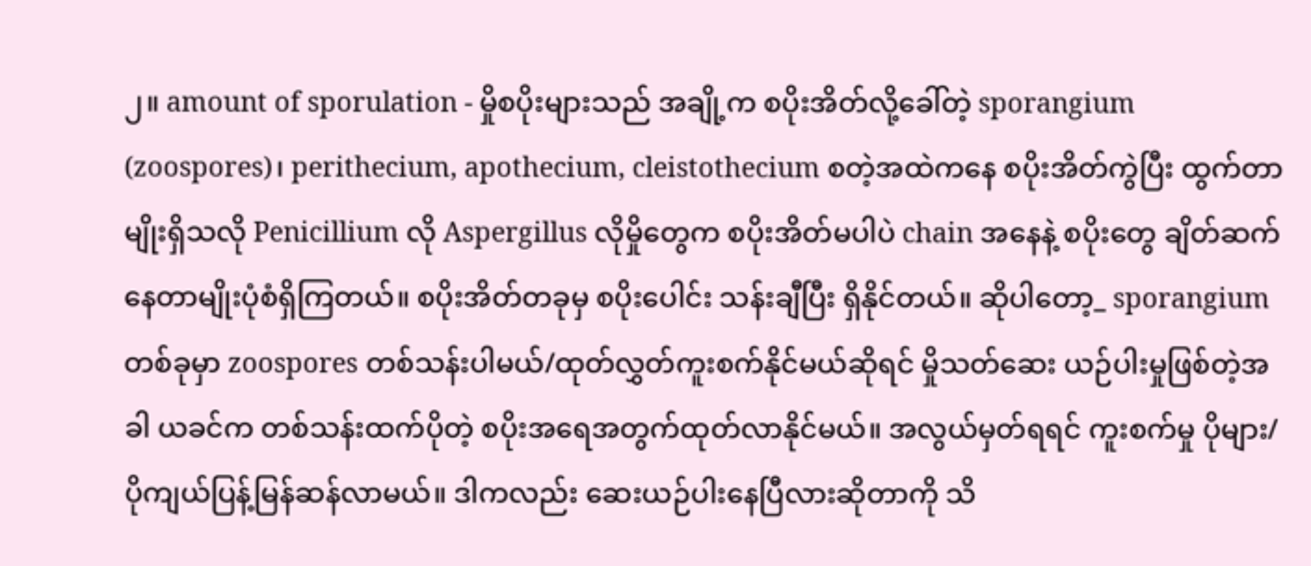၂။ amount of sporulation - မှိုစပိုးများသည် အချို့က စပိုးအိတ်လို့ခေါ်တဲ့ sporangium (zoospores)၊ perithecium, apothecium, cleistothecium စတဲ့အထဲကနေ စပိုးအိတ်ကွဲပြီး ထွက်တာမျိုးရှိသလို Penicillium လို Aspergillus လိုမှိုတွေက စပိုးအိတ်မပါပဲ chain အနေနဲ့ စပိုးတွေ ချိတ်ဆက်နေတာမျိုးပုံစံရှိကြတယ်။ စပိုးအိတ်တခုမှ စပိုးပေါင်း သန်းချီပြီး ရှိနိုင်တယ်။ ဆိုပါတော့_ sporangium တစ်ခုမှာ zoospores တစ်သန်းပါမယ်/ထုတ်လွှတ်ကူးစက်နိုင်မယ်ဆိုရင် မှိုသတ်ဆေး ယဉ်ပါးမှုဖြစ်တဲ့အခါ ယခင်က တစ်သန်းထက်ပိုတဲ့ စပိုးအရေအတွက်ထုတ်လာနိုင်မယ်။ အလွယ်မှတ်ရရင် ကူးစက်မှု ပိုများ/ပိုကျယ်ပြန့်မြန်ဆန်လာမယ်။ ဒါကလည်း ဆေးယဉ်ပါးနေပြီလားဆိုတာကို သိ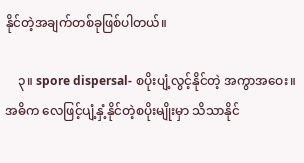နိုင်တဲ့အချက်တစ်ခုဖြစ်ပါတယ်။

    ၃။ spore dispersal- စပိုးပျံ့လွင့်နိုင်တဲ့ အကွာအဝေး။ အဓိက လေဖြင့်ပျံ့နှံ့နိုင်တဲ့စပိုးမျိုးမှာ သိသာနိုင်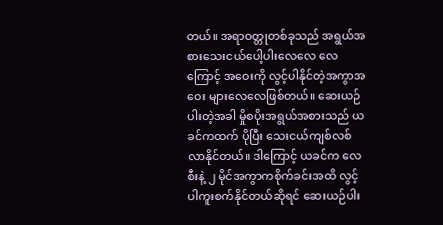တယ်။ အရာဝတ္တုတစ်ခုသည် အရွယ်အစားသေးငယ်ပေါ့ပါးလေလေ လေကြောင့် အဝေးကို လွင့်ပါနိုင်တဲ့အကွာအဝေး များလေလေဖြစ်တယ်။ ဆေးယဉ်ပါးတဲ့အခါ မှိုစပိုးအရွယ်အစားသည် ယခင်ကထက် ပိုပြီး သေးငယ်ကျစ်လစ်လာနိုင်တယ်။ ဒါကြောင့် ယခင်က လေစီးနဲ့ ၂ မိုင်အကွာကစိုက်ခင်းအထိ လွင့်ပါကူးစက်နိုင်တယ်ဆိုရင် ဆေးယဉ်ပါး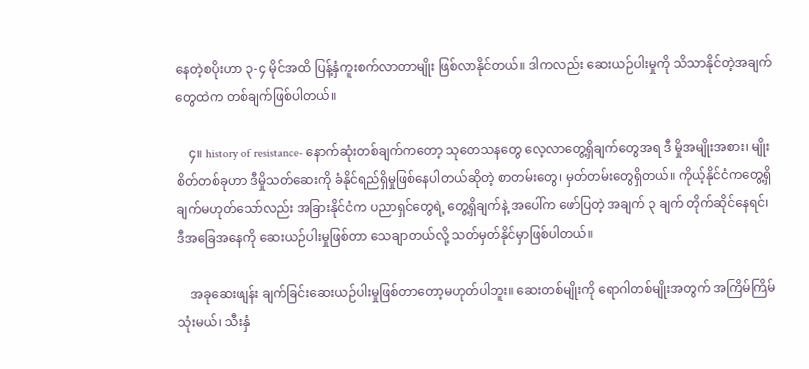နေတဲ့စပိုးဟာ ၃-၄ မိုင်အထိ ပြန့်နှံကူးစက်လာတာမျိုး ဖြစ်လာနိုင်တယ်။ ဒါကလည်း ဆေးယဉ်ပါးမှုကို သိသာနိုင်တဲ့အချက်တွေထဲက တစ်ချက်ဖြစ်ပါတယ်။

    ၄။ history of resistance- နောက်ဆုံးတစ်ချက်ကတော့ သုတေသနတွေ လေ့လာတွေ့ရှိချက်တွေအရ ဒီ မှိုအမျိုးအစား၊ မျိုးစိတ်တစ်ခုဟာ ဒီမှိုသတ်ဆေးကို ခံနိုင်ရည်ရှိမှုဖြစ်နေပါတယ်ဆိုတဲ့ စာတမ်းတွေ၊ မှတ်တမ်းတွေရှိတယ်။ ကိုယ့်နိုင်ငံကတွေ့ရှိချက်မဟုတ်သော်လည်း အခြားနိုင်ငံက ပညာရှင်တွေရဲ့ တွေ့ရှိချက်နဲ့ အပေါ်က ဖော်ပြတဲ့ အချက် ၃ ချက် တိုက်ဆိုင်နေရင်၊ ဒီအခြေအနေကို ဆေးယဉ်ပါးမှုဖြစ်တာ သေချာတယ်လို့ သတ်မှတ်နိုင်မှာဖြစ်ပါတယ်။

    အခုဆေးဖျန်း ချက်ခြင်းဆေးယဉ်ပါးမှုဖြစ်တာတော့မဟုတ်ပါဘူး။ ဆေးတစ်မျိုးကို ရောဂါတစ်မျိုးအတွက် အကြိမ်ကြိမ်သုံးမယ်၊ သီးနှံ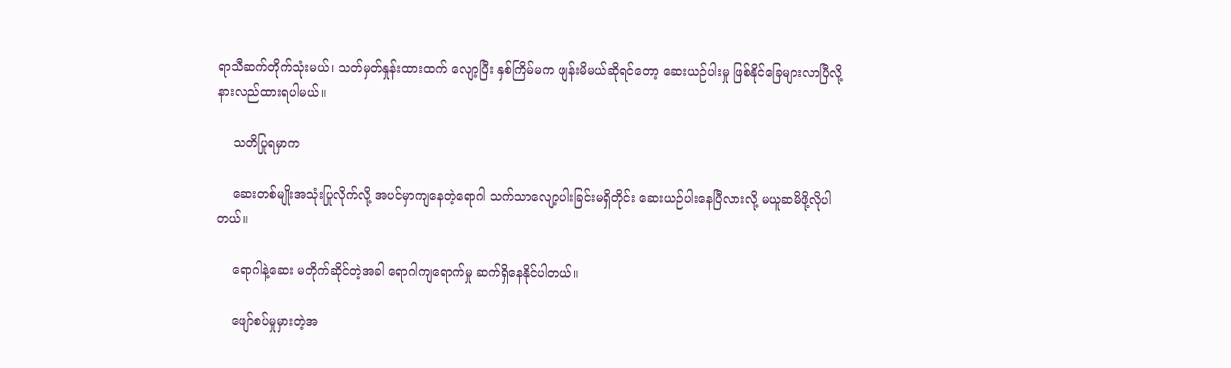ရာသီဆက်တိုက်သုံးမယ်၊ သတ်မှတ်နှုန်းထားထက် လျော့ပြီး နှစ်ကြိမ်မက ဖျန်းမိမယ်ဆိုရင်တော့ ဆေးယဉ်ပါးမှု ဖြစ်နိုင်ခြေများလာပြီလို့ နားလည်ထားရပါမယ်။

    သတိပြုရမှာက

    ဆေးတစ်မျိုးအသုံးပြုလိုက်လို့ အပင်မှာကျနေတဲ့ရောဂါ သက်သာလျော့ပါးခြင်းမရှိတိုင်း ဆေးယဉ်ပါးနေပြီလားလို့ မယူဆမိဖို့လိုပါတယ်။

    ရောဂါနဲ့ဆေး မတိုက်ဆိုင်တဲ့အခါ ရောဂါကျရောက်မှု ဆက်ရှိနေနိုင်ပါတယ်။

    ဖျော်စပ်မှုမှားတဲ့အ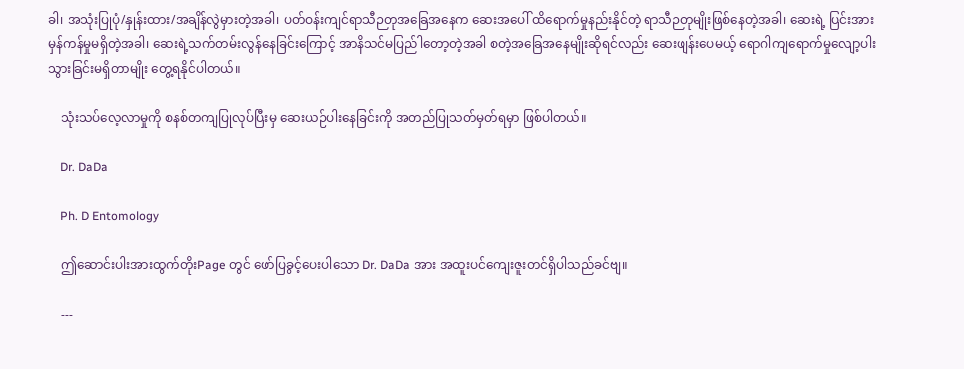ခါ၊ အသုံးပြုပုံ/နှုန်းထား/အချိန်လွဲမှားတဲ့အခါ၊ ပတ်ဝန်းကျင်ရာသီဉတုအခြေအနေက ဆေးအပေါ် ထိရောက်မှုနည်းနိုင်တဲ့ ရာသီဉတုမျိုးဖြစ်နေတဲ့အခါ၊ ဆေးရဲ့ ပြင်းအား မှန်ကန်မှုမရှိတဲ့အခါ၊ ဆေးရဲ့သက်တမ်းလွန်နေခြင်းကြောင့် အာနိသင်မပြည်ါတော့တဲ့အခါ စတဲ့အခြေအနေမျိုးဆိုရင်လည်း ဆေးဖျန်းပေမယ့် ရောဂါကျရောက်မှုလျော့ပါးသွားခြင်းမရှိတာမျိုး တွေ့ရနိုင်ပါတယ်။

    သုံးသပ်လေ့လာမှုကို စနစ်တကျပြုလုပ်ပြီးမှ ဆေးယဉ်ပါးနေခြင်းကို အတည်ပြုသတ်မှတ်ရမှာ ဖြစ်ပါတယ်။

    Dr. DaDa

    Ph. D Entomology

    ဤဆောင်းပါးအားထွက်တိုးPage တွင် ဖော်ပြခွင့်ပေးပါသော Dr. DaDa အား အထူးပင်ကျေးဇူးတင်ရှိပါသည်ခင်ဗျ။

    ---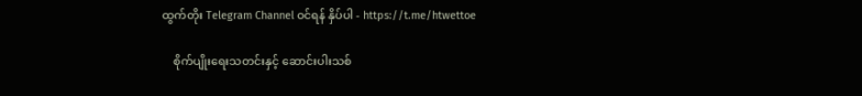ထွက်တိုး Telegram Channel ဝင်ရန် နှိပ်ပါ - https://t.me/htwettoe

    စိုက်ပျိုးရေးသတင်းနှင့် ဆောင်းပါးသစ်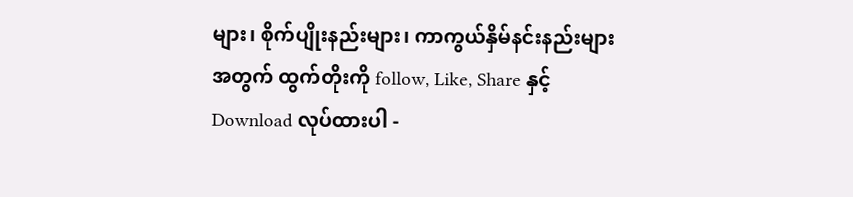များ၊ စိုက်ပျိုးနည်းများ၊ ကာကွယ်နှိမ်နင်းနည်းများ အတွက် ထွက်တိုးကို follow, Like, Share နှင့် Download လုပ်ထားပါ -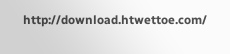http://download.htwettoe.com/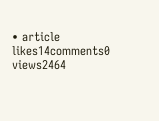• article
likes14comments0
views2464